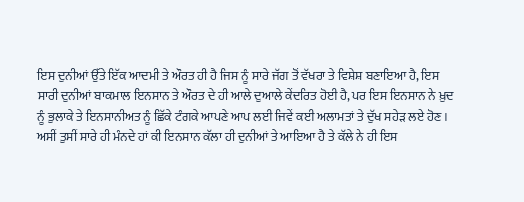ਇਸ ਦੁਨੀਆਂ ਉੱਤੇ ਇੱਕ ਆਦਮੀ ਤੇ ਔਰਤ ਹੀ ਹੈ ਜਿਸ ਨੂੰ ਸਾਰੇ ਜੱਗ ਤੋਂ ਵੱਖਰਾ ਤੇ ਵਿਸ਼ੇਸ਼ ਬਣਾਇਆ ਹੈ, ਇਸ ਸਾਰੀ ਦੁਨੀਆਂ ਬਾਕਮਾਲ ਇਨਸਾਨ ਤੇ ਔਰਤ ਦੇ ਹੀ ਆਲੇ ਦੁਆਲੇ ਕੇਂਦਰਿਤ ਹੋਈ ਹੈ, ਪਰ ਇਸ ਇਨਸਾਨ ਨੇ ਖ਼ੁਦ ਨੂੰ ਭੁਲਾਕੇ ਤੇ ਇਨਸਾਨੀਅਤ ਨੂੰ ਛਿੱਕੇ ਟੰਗਕੇ ਆਪਣੇ ਆਪ ਲਈ ਜਿਵੇਂ ਕਈ ਅਲਾਮਤਾਂ ਤੇ ਦੁੱਖ ਸਹੇੜ ਲਏ ਹੋਣ।
ਅਸੀਂ ਤੁਸੀਂ ਸਾਰੇ ਹੀ ਮੰਨਦੇ ਹਾਂ ਕੀ ਇਨਸਾਨ ਕੱਲਾ ਹੀ ਦੁਨੀਆਂ ਤੇ ਆਇਆ ਹੈ ਤੇ ਕੱਲੇ ਨੇ ਹੀ ਇਸ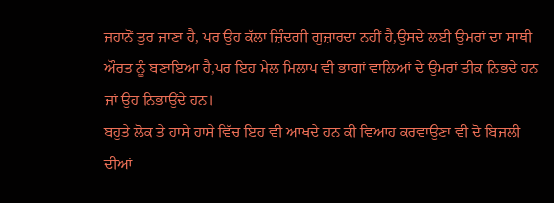ਜਹਾਨੋਂ ਤੁਰ ਜਾਣਾ ਹੈ, ਪਰ ਉਹ ਕੱਲਾ ਜ਼ਿੰਦਗੀ ਗੁਜ਼ਾਰਦਾ ਨਹੀਂ ਹੈ,ਉਸਦੇ ਲਈ ਉਮਰਾਂ ਦਾ ਸਾਥੀ ਔਰਤ ਨੂੰ ਬਣਾਇਆ ਹੈ,ਪਰ ਇਹ ਮੇਲ ਮਿਲਾਪ ਵੀ ਭਾਗਾਂ ਵਾਲਿਆਂ ਦੇ ਉਮਰਾਂ ਤੀਕ ਨਿਭਦੇ ਹਨ ਜਾਂ ਉਹ ਨਿਭਾਉਂਦੇ ਹਨ।
ਬਹੁਤੇ ਲੋਕ ਤੇ ਹਾਸੇ ਹਾਸੇ ਵਿੱਚ ਇਹ ਵੀ ਆਖਦੇ ਹਨ ਕੀ ਵਿਆਹ ਕਰਵਾਉਣਾ ਵੀ ਦੋ ਬਿਜਲੀ ਦੀਆਂ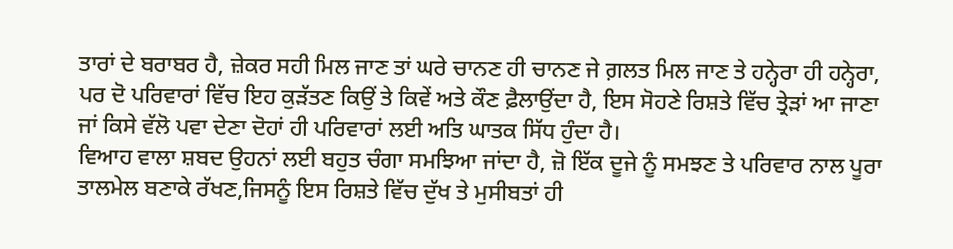ਤਾਰਾਂ ਦੇ ਬਰਾਬਰ ਹੈ, ਜ਼ੇਕਰ ਸਹੀ ਮਿਲ ਜਾਣ ਤਾਂ ਘਰੇ ਚਾਨਣ ਹੀ ਚਾਨਣ ਜੇ ਗ਼ਲਤ ਮਿਲ ਜਾਣ ਤੇ ਹਨ੍ਹੇਰਾ ਹੀ ਹਨ੍ਹੇਰਾ, ਪਰ ਦੋ ਪਰਿਵਾਰਾਂ ਵਿੱਚ ਇਹ ਕੁੜੱਤਣ ਕਿਉਂ ਤੇ ਕਿਵੇਂ ਅਤੇ ਕੌਣ ਫ਼ੈਲਾਉਂਦਾ ਹੈ, ਇਸ ਸੋਹਣੇ ਰਿਸ਼ਤੇ ਵਿੱਚ ਤ੍ਰੇੜਾਂ ਆ ਜਾਣਾ ਜਾਂ ਕਿਸੇ ਵੱਲੋ ਪਵਾ ਦੇਣਾ ਦੋਹਾਂ ਹੀ ਪਰਿਵਾਰਾਂ ਲਈ ਅਤਿ ਘਾਤਕ ਸਿੱਧ ਹੁੰਦਾ ਹੈ।
ਵਿਆਹ ਵਾਲਾ ਸ਼ਬਦ ਉਹਨਾਂ ਲਈ ਬਹੁਤ ਚੰਗਾ ਸਮਝਿਆ ਜਾਂਦਾ ਹੈ, ਜ਼ੋ ਇੱਕ ਦੂਜੇ ਨੂੰ ਸਮਝਣ ਤੇ ਪਰਿਵਾਰ ਨਾਲ ਪੂਰਾ ਤਾਲਮੇਲ ਬਣਾਕੇ ਰੱਖਣ,ਜਿਸਨੂੰ ਇਸ ਰਿਸ਼ਤੇ ਵਿੱਚ ਦੁੱਖ ਤੇ ਮੁਸੀਬਤਾਂ ਹੀ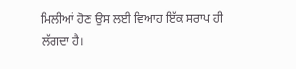ਮਿਲੀਆਂ ਹੋਣ ਉਸ ਲਈ ਵਿਆਹ ਇੱਕ ਸਰਾਪ ਹੀ ਲੱਗਦਾ ਹੈ।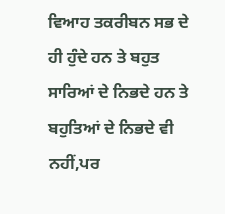ਵਿਆਹ ਤਕਰੀਬਨ ਸਭ ਦੇ ਹੀ ਹੁੰਦੇ ਹਨ ਤੇ ਬਹੁਤ ਸਾਰਿਆਂ ਦੇ ਨਿਭਦੇ ਹਨ ਤੇ ਬਹੁਤਿਆਂ ਦੇ ਨਿਭਦੇ ਵੀ ਨਹੀਂ,ਪਰ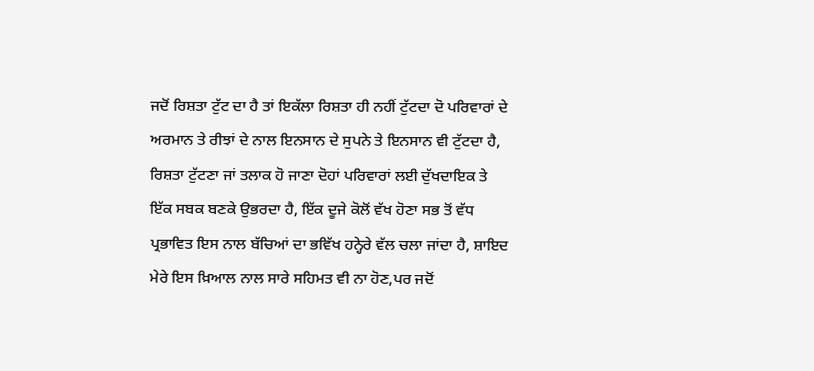ਜਦੋਂ ਰਿਸ਼ਤਾ ਟੁੱਟ ਦਾ ਹੈ ਤਾਂ ਇਕੱਲਾ ਰਿਸ਼ਤਾ ਹੀ ਨਹੀਂ ਟੁੱਟਦਾ ਦੋ ਪਰਿਵਾਰਾਂ ਦੇ ਅਰਮਾਨ ਤੇ ਰੀਝਾਂ ਦੇ ਨਾਲ ਇਨਸਾਨ ਦੇ ਸੁਪਨੇ ਤੇ ਇਨਸਾਨ ਵੀ ਟੁੱਟਦਾ ਹੈ, ਰਿਸ਼ਤਾ ਟੁੱਟਣਾ ਜਾਂ ਤਲਾਕ ਹੋ ਜਾਣਾ ਦੋਹਾਂ ਪਰਿਵਾਰਾਂ ਲਈ ਦੁੱਖਦਾਇਕ ਤੇ ਇੱਕ ਸਬਕ ਬਣਕੇ ਉਭਰਦਾ ਹੈ, ਇੱਕ ਦੂਜੇ ਕੋਲੋਂ ਵੱਖ ਹੋਣਾ ਸਭ ਤੋਂ ਵੱਧ ਪ੍ਰਭਾਵਿਤ ਇਸ ਨਾਲ ਬੱਚਿਆਂ ਦਾ ਭਵਿੱਖ ਹਨ੍ਹੇਰੇ ਵੱਲ ਚਲਾ ਜਾਂਦਾ ਹੈ, ਸ਼ਾਇਦ ਮੇਰੇ ਇਸ ਖ਼ਿਆਲ ਨਾਲ ਸਾਰੇ ਸਹਿਮਤ ਵੀ ਨਾ ਹੋਣ,ਪਰ ਜਦੋਂ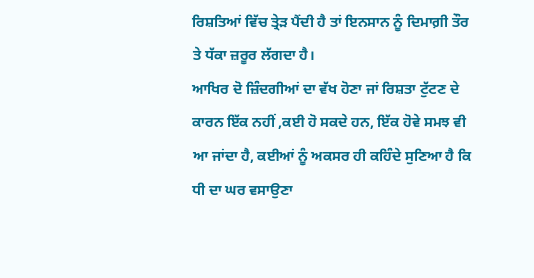ਰਿਸ਼ਤਿਆਂ ਵਿੱਚ ਤ੍ਰੇੜ ਪੈਂਦੀ ਹੈ ਤਾਂ ਇਨਸਾਨ ਨੂੰ ਦਿਮਾਗ਼ੀ ਤੌਰ ਤੇ ਧੱਕਾ ਜ਼ਰੂਰ ਲੱਗਦਾ ਹੈ।
ਆਖਿਰ ਦੋ ਜ਼ਿੰਦਗੀਆਂ ਦਾ ਵੱਖ ਹੋਣਾ ਜਾਂ ਰਿਸ਼ਤਾ ਟੁੱਟਣ ਦੇ ਕਾਰਨ ਇੱਕ ਨਹੀਂ ,ਕਈ ਹੋ ਸਕਦੇ ਹਨ, ਇੱਕ ਹੋਵੇ ਸਮਝ ਵੀ ਆ ਜਾਂਦਾ ਹੈ, ਕਈਆਂ ਨੂੰ ਅਕਸਰ ਹੀ ਕਹਿੰਦੇ ਸੁਣਿਆ ਹੈ ਕਿ ਧੀ ਦਾ ਘਰ ਵਸਾਉਣਾ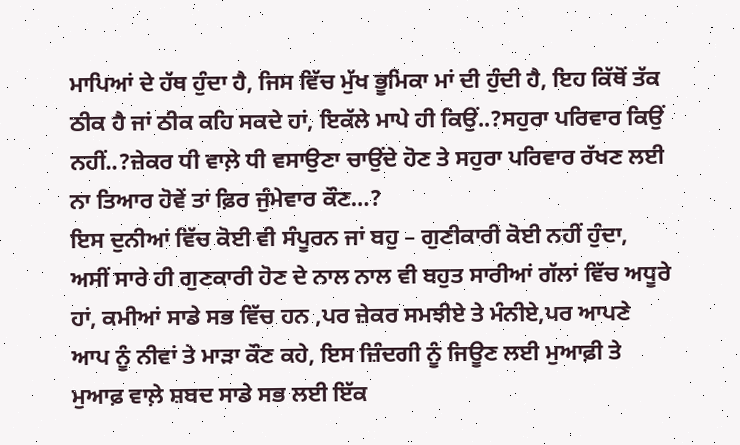ਮਾਪਿਆਂ ਦੇ ਹੱਥ ਹੁੰਦਾ ਹੈ, ਜਿਸ ਵਿੱਚ ਮੁੱਖ ਭੂਮਿਕਾ ਮਾਂ ਦੀ ਹੁੰਦੀ ਹੈ, ਇਹ ਕਿੱਥੋਂ ਤੱਕ ਠੀਕ ਹੈ ਜਾਂ ਠੀਕ ਕਹਿ ਸਕਦੇ ਹਾਂ, ਇਕੱਲੇ ਮਾਪੇ ਹੀ ਕਿਉਂ..?ਸਹੁਰਾ ਪਰਿਵਾਰ ਕਿਉਂ ਨਹੀਂ..?ਜ਼ੇਕਰ ਧੀ ਵਾਲ਼ੇ ਧੀ ਵਸਾਉਣਾ ਚਾਉਂਦੇ ਹੋਣ ਤੇ ਸਹੁਰਾ ਪਰਿਵਾਰ ਰੱਖਣ ਲਈ ਨਾ ਤਿਆਰ ਹੋਵੇਂ ਤਾਂ ਫ਼ਿਰ ਜੁੰਮੇਵਾਰ ਕੌਣ…?
ਇਸ ਦੁਨੀਆਂ ਵਿੱਚ ਕੋਈ ਵੀ ਸੰਪੂਰਨ ਜਾਂ ਬਹੁ – ਗੁਣੀਕਾਰੀ ਕੋਈ ਨਹੀਂ ਹੁੰਦਾ, ਅਸੀਂ ਸਾਰੇ ਹੀ ਗੁਣਕਾਰੀ ਹੋਣ ਦੇ ਨਾਲ ਨਾਲ ਵੀ ਬਹੁਤ ਸਾਰੀਆਂ ਗੱਲਾਂ ਵਿੱਚ ਅਧੂਰੇ ਹਾਂ, ਕਮੀਆਂ ਸਾਡੇ ਸਭ ਵਿੱਚ ਹਨ ,ਪਰ ਜ਼ੇਕਰ ਸਮਝੀਏ ਤੇ ਮੰਨੀਏ,ਪਰ ਆਪਣੇ ਆਪ ਨੂੰ ਨੀਵਾਂ ਤੇ ਮਾੜਾ ਕੌਣ ਕਹੇ, ਇਸ ਜ਼ਿੰਦਗੀ ਨੂੰ ਜਿਊਣ ਲਈ ਮੁਆਫ਼ੀ ਤੇ ਮੁਆਫ਼ ਵਾਲ਼ੇ ਸ਼ਬਦ ਸਾਡੇ ਸਭ ਲਈ ਇੱਕ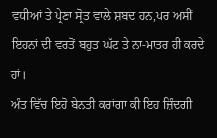ਵਧੀਆਂ ਤੇ ਪ੍ਰੇਣਾ ਸ੍ਰੋਤ ਵਾਲੇ ਸ਼ਬਦ ਹਨ,ਪਰ ਅਸੀਂ ਇਹਨਾਂ ਦੀ ਵਰਤੋਂ ਬਹੁਤ ਘੱਟ ਤੇ ਨਾ-ਮਾਤਰ ਹੀ ਕਰਦੇ ਹਾਂ।
ਅੰਤ ਵਿੱਚ ਇਹੋ ਬੇਨਤੀ ਕਰਾਂਗਾ ਕੀ ਇਹ ਜ਼ਿੰਦਗੀ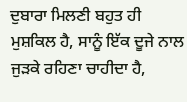ਦੁਬਾਰਾ ਮਿਲਣੀ ਬਹੁਤ ਹੀ ਮੁਸ਼ਕਿਲ ਹੈ, ਸਾਨੂੰ ਇੱਕ ਦੂਜੇ ਨਾਲ ਜੁੜਕੇ ਰਹਿਣਾ ਚਾਹੀਦਾ ਹੈ,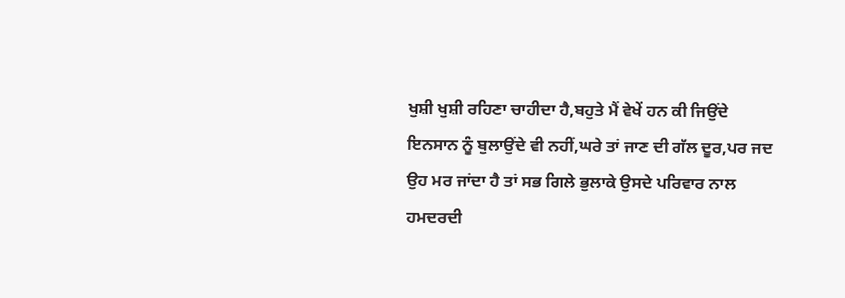ਖੁਸ਼ੀ ਖੁਸ਼ੀ ਰਹਿਣਾ ਚਾਹੀਦਾ ਹੈ,ਬਹੁਤੇ ਮੈਂ ਵੇਖੇਂ ਹਨ ਕੀ ਜਿਉਂਦੇ ਇਨਸਾਨ ਨੂੰ ਬੁਲਾਉਂਦੇ ਵੀ ਨਹੀਂ,ਘਰੇ ਤਾਂ ਜਾਣ ਦੀ ਗੱਲ ਦੂਰ,ਪਰ ਜਦ ਉਹ ਮਰ ਜਾਂਦਾ ਹੈ ਤਾਂ ਸਭ ਗਿਲੇ ਭੁਲਾਕੇ ਉਸਦੇ ਪਰਿਵਾਰ ਨਾਲ ਹਮਦਰਦੀ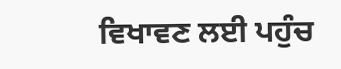ਵਿਖਾਵਣ ਲਈ ਪਹੁੰਚ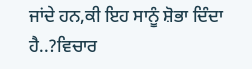ਜਾਂਦੇ ਹਨ,ਕੀ ਇਹ ਸਾਨੂੰ ਸ਼ੋਭਾ ਦਿੰਦਾ ਹੈ..?ਵਿਚਾਰ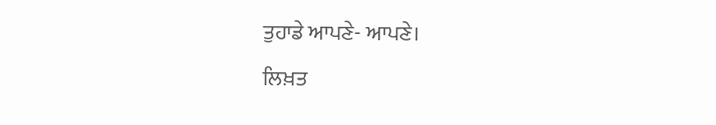ਤੁਹਾਡੇ ਆਪਣੇ- ਆਪਣੇ।
ਲਿਖ਼ਤ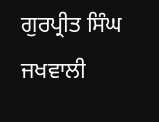ਗੁਰਪ੍ਰੀਤ ਸਿੰਘ ਜਖਵਾਲੀ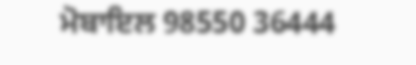ਮੋਬਾਇਲ 98550 36444